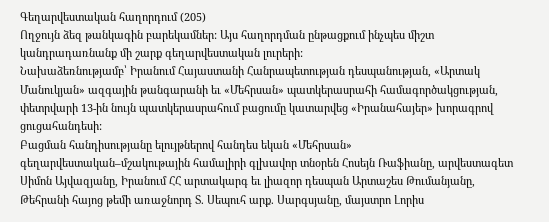Գեղարվեստական հաղորդում (205)
Ողջույն ձեզ թանկագին բարեկամներ: Այս հաղորդման ընթացքում ինչպես միշտ կանդրադառնանք մի շարք գեղարվեստական լուրերի:
Նախաձեռնությամբ՝ Իրանում Հայաստանի Հանրապետության դեսպանության, «Արտակ Մանուկյան» ազգային թանգարանի եւ «Մեհրսան» պատկերասրահի համագործակցության, փետրվարի 13-ին նույն պատկերասրահում բացումը կատարվեց «Իրանահայեր» խորագրով ցուցահանդեսի:
Բացման հանդիսությանը ելույթներով հանդես եկան «Մեհրսան» գեղարվեստական–մշակութային համալիրի գլխավոր տնօրեն Հոսեյն Ռաֆիանը, արվեստագետ Սիմոն Այվազյանը, Իրանում ՀՀ արտակարգ եւ լիազոր դեսպան Արտաշես Թումանյանը, Թեհրանի հայոց թեմի առաջնորդ Տ. Սեպուհ արք. Սարգսյանը, մայստրո Լորիս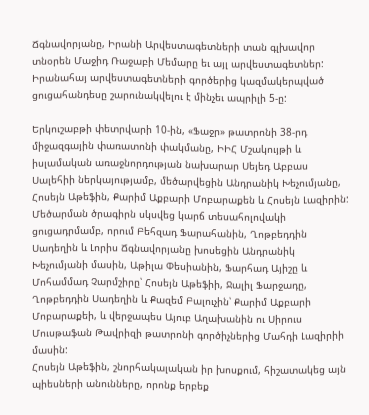Ճգնավորյանը, Իրանի Արվեստագետների տան գլխավոր տնօրեն Մաջիդ Ռաջաբի Մեմարը եւ այլ արվեստագետներ:
Իրանահայ արվեստագետների գործերից կազմակերպված ցուցահանդեսը շարունակվելու է մինչեւ ապրիլի 5-ը:

Երկուշաբթի փետրվարի 10-ին, «Ֆաջր» թատրոնի 38-րդ միջազգային փառատոնի փակմանը, ԻԻՀ Մշակույթի և իսլամական առաջնորդության նախարար Սեյեդ Աբբաս Սալեհիի ներկայությամբ, մեծարվեցին Անդրանիկ Խեչումյանը, Հոսեյն Աթեֆին, Քարիմ Աքբարի Մոբարաքեն և Հոսեյն Լազիրին:
Մեծարման ծրագիրն սկսվեց կարճ տեսահոլովակի ցուցադրմամբ, որում Բեհզադ Ֆարահանին, Ղոթբեդդին Սադեղին և Լորիս Ճգնավորյանը խոսեցին Անդրանիկ Խեչումյանի մասին, Աթիլա Փեսիանին, Ֆարհադ Այիշը և Մոհամմադ Չարմշիրը՝ Հոսեյն Աթեֆիի, Ջալիլ Ֆարջադը, Ղոթբեդդին Սադեղին և Քազեմ Բալուչին՝ Քարիմ Աքբարի Մոբարաքեի, և վերջապես Այուբ Աղախանին ու Սիրուս Մուսթաֆան Թավրիզի թատրոնի գործիչներից Մահդի Լազիրիի մասին:
Հոսեյն Աթեֆին, շնորհակալական իր խոսքում, հիշատակեց այն պիեսների անունները, որոնք երբեք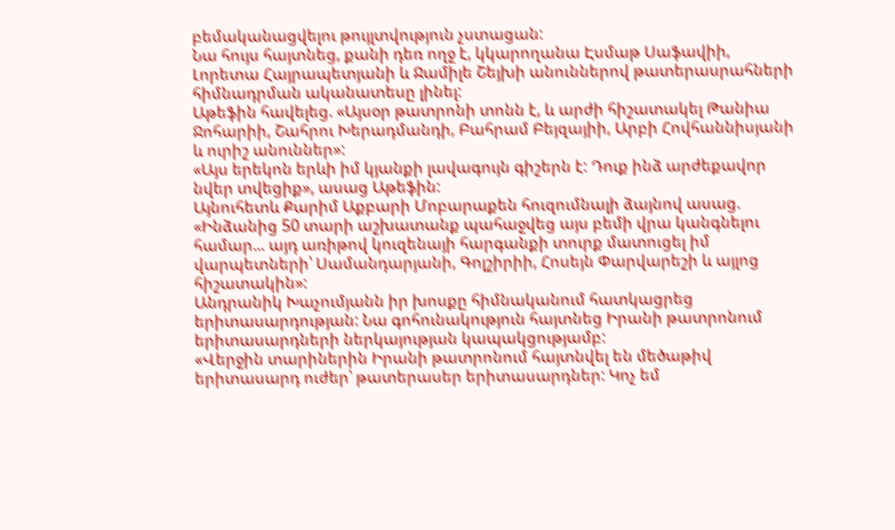բեմականացվելու թույլտվություն չստացան:
Նա հույս հայտնեց, քանի դեռ ողջ է, կկարողանա Էսմաթ Սաֆավիի, Լորետա Հայրապետյանի և Ջամիլե Շեյխի անուններով թատերասրահների հիմնադրման ականատեսը լինել:
Աթեֆին հավելեց. «Այսօր թատրոնի տոնն է, և արժի հիշատակել Թանիա Ջոհարիի, Շահրու Խերադմանդի, Բահրամ Բեյզայիի, Արբի Հովհաննիսյանի և ուրիշ անուններ»:
«Այս երեկոն երևի իմ կյանքի լավագույն գիշերն է: Դուք ինձ արժեքավոր նվեր տվեցիք», ասաց Աթեֆին:
Այնուհետև Քարիմ Աքբարի Մոբարաքեն հուզումնալի ձայնով ասաց. «Ինձանից 50 տարի աշխատանք պահաջվեց այս բեմի վրա կանգնելու համար... այդ առիթով կուզենայի հարգանքի տուրք մատուցել իմ վարպետների՝ Սամանդարյանի, Գոլշիրիի, Հոսեյն Փարվարեշի և այլոց հիշատակին»:
Անդրանիկ Խաչումյանն իր խոսքը հիմնականում հատկացրեց երիտասարդության: Նա գոհունակություն հայտնեց Իրանի թատրոնում երիտասարդների ներկայության կապակցությամբ:
«Վերջին տարիներին Իրանի թատրոնում հայտնվել են մեծաթիվ երիտասարդ ուժեր՝ թատերասեր երիտասարդներ: Կոչ եմ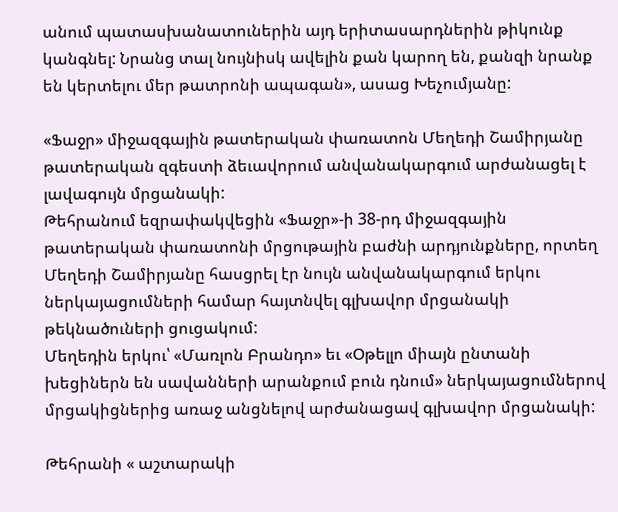անում պատասխանատուներին այդ երիտասարդներին թիկունք կանգնել: Նրանց տալ նույնիսկ ավելին քան կարող են, քանզի նրանք են կերտելու մեր թատրոնի ապագան», ասաց Խեչումյանը:

«Ֆաջր» միջազգային թատերական փառատոն Մեղեդի Շամիրյանը թատերական զգեստի ձեւավորում անվանակարգում արժանացել է լավագույն մրցանակի:
Թեհրանում եզրափակվեցին «Ֆաջր»-ի 38-րդ միջազգային թատերական փառատոնի մրցութային բաժնի արդյունքները, որտեղ Մեղեդի Շամիրյանը հասցրել էր նույն անվանակարգում երկու ներկայացումների համար հայտնվել գլխավոր մրցանակի թեկնածուների ցուցակում:
Մեղեդին երկու՝ «Մառլոն Բրանդո» եւ «Օթելլո միայն ընտանի խեցիներն են սավանների արանքում բուն դնում» ներկայացումներով մրցակիցներից առաջ անցնելով արժանացավ գլխավոր մրցանակի:

Թեհրանի « աշտարակի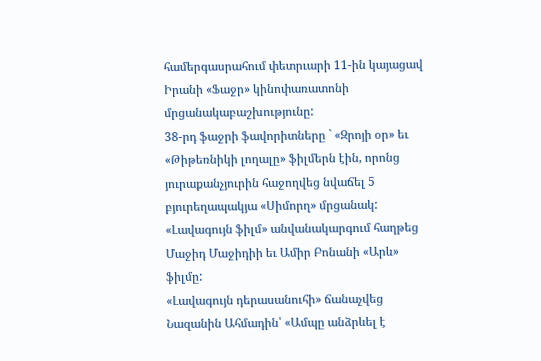համերգասրահում փետրւարի 11-ին կայացավ Իրանի «Ֆաջր» կինոփառատոնի մրցանակաբաշխությունը:
38-րդ ֆաջրի ֆավորիտները ` «Զրոյի օր» եւ «Թիթեռնիկի լողալը» ֆիլմերն էին, որոնց յուրաքանչյուրին հաջողվեց նվաճել 5 բյուրեղապակյա «Սիմորղ» մրցանակ:
«Լավագույն ֆիլմ» անվանակարգում հաղթեց Մաջիդ Մաջիդիի եւ Ամիր Բոնանի «Արև» ֆիլմը:
«Լավագույն դերասանուհի» ճանաչվեց Նազանին Ահմադին՝ «Ամպը անձրևել է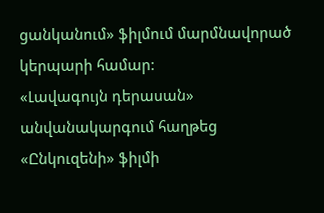ցանկանում» ֆիլմում մարմնավորած կերպարի համար:
«Լավագույն դերասան» անվանակարգում հաղթեց «Ընկուզենի» ֆիլմի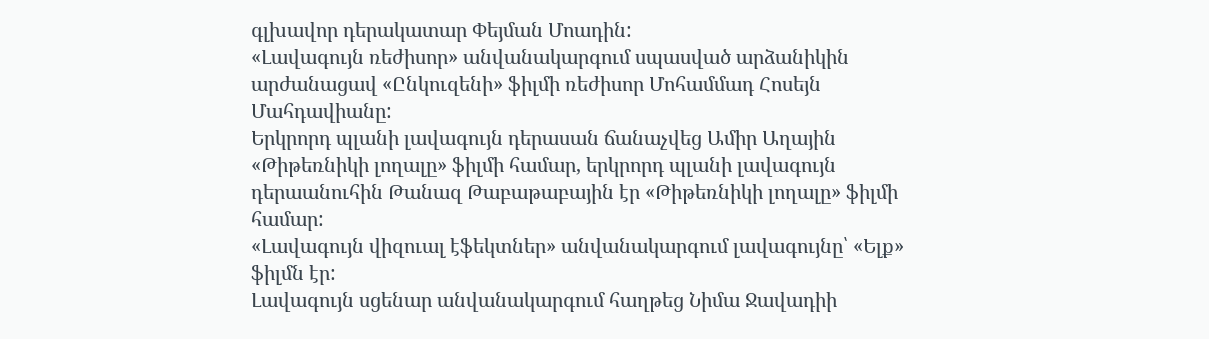գլխավոր դերակատար Փեյման Մոադին:
«Լավագույն ռեժիսոր» անվանակարգում սպասված արձանիկին արժանացավ «Ընկուզենի» ֆիլմի ռեժիսոր Մոհամմադ Հոսեյն Մահդավիանը:
Երկրորդ պլանի լավագույն դերասան ճանաչվեց Ամիր Աղային «Թիթեռնիկի լողալը» ֆիլմի համար, երկրորդ պլանի լավագույն դերաանուհին Թանազ Թաբաթաբային էր «Թիթեռնիկի լողալը» ֆիլմի համար:
«Լավագույն վիզուալ էֆեկտներ» անվանակարգում լավագույնը՝ «Ելք» ֆիլմն էր:
Լավագույն սցենար անվանակարգում հաղթեց Նիմա Ջավադիի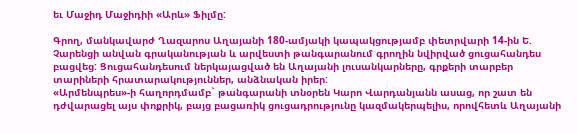եւ Մաջիդ Մաջիդիի «Արև» Ֆիլմը:

Գրող, մանկավարժ Ղազարոս Աղայանի 180-ամյակի կապակցությամբ փետրվարի 14-ին Ե. Չարենցի անվան գրականության և արվեստի թանգարանում գրողին նվիրված ցուցահանդես բացվեց: Ցուցահանդեսում ներկայացված են Աղայանի լուսանկարները, գրքերի տարբեր տարիների հրատարակություններ, անձնական իրեր:
«Արմենպրես»-ի հաղորդմամբ` թանգարանի տնօրեն Կարո Վարդանյանն ասաց, որ շատ են դժվարացել այս փոքրիկ, բայց բացառիկ ցուցադրությունը կազմակերպելիս, որովհետև Աղայանի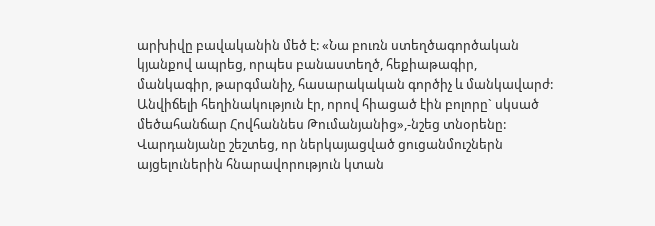արխիվը բավականին մեծ է: «Նա բուռն ստեղծագործական կյանքով ապրեց, որպես բանաստեղծ, հեքիաթագիր, մանկագիր, թարգմանիչ, հասարակական գործիչ և մանկավարժ: Անվիճելի հեղինակություն էր, որով հիացած էին բոլորը` սկսած մեծահանճար Հովհաննես Թումանյանից»,-նշեց տնօրենը:
Վարդանյանը շեշտեց, որ ներկայացված ցուցանմուշներն այցելուներին հնարավորություն կտան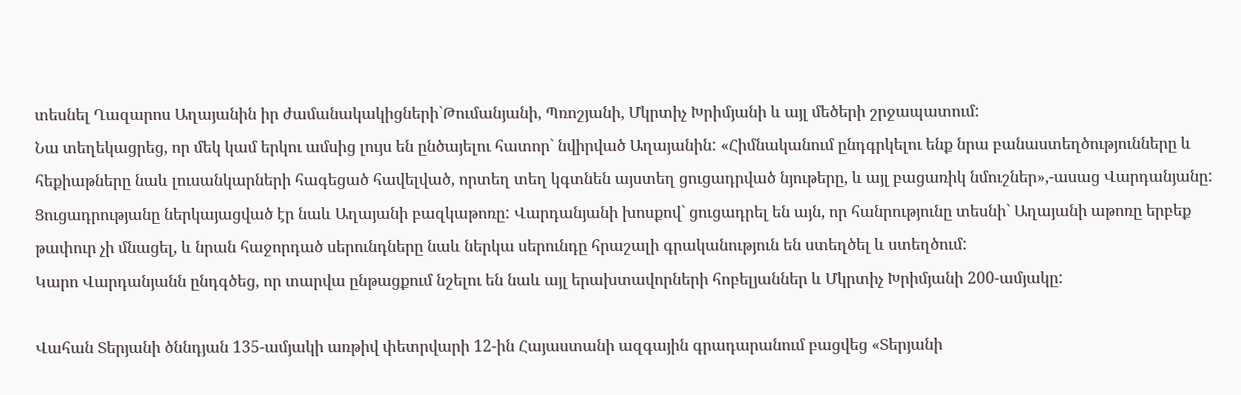տեսնել Ղազարոս Աղայանին իր ժամանակակիցների`Թումանյանի, Պռոշյանի, Մկրտիչ Խրիմյանի և այլ մեծերի շրջապատում:
Նա տեղեկացրեց, որ մեկ կամ երկու ամսից լույս են ընծայելու հատոր` նվիրված Աղայանին: «Հիմնականում ընդգրկելու ենք նրա բանաստեղծությունները և հեքիաթները նաև լուսանկարների հագեցած հավելված, որտեղ տեղ կգտնեն այստեղ ցուցադրված նյութերը, և այլ բացառիկ նմուշներ»,-ասաց Վարդանյանը:
Ցուցադրությանը ներկայացված էր նաև Աղայանի բազկաթոռը: Վարդանյանի խոսքով` ցուցադրել են այն, որ հանրությունը տեսնի` Աղայանի աթոռը երբեք թափուր չի մնացել, և նրան հաջորդած սերունդները նաև ներկա սերունդը հրաշալի գրականություն են ստեղծել և ստեղծում:
Կարո Վարդանյանն ընդգծեց, որ տարվա ընթացքում նշելու են նաև այլ երախտավորների հոբելյաններ և Մկրտիչ Խրիմյանի 200-ամյակը:

Վահան Տերյանի ծննդյան 135-ամյակի առթիվ փետրվարի 12-ին Հայաստանի ազգային գրադարանում բացվեց «Տերյանի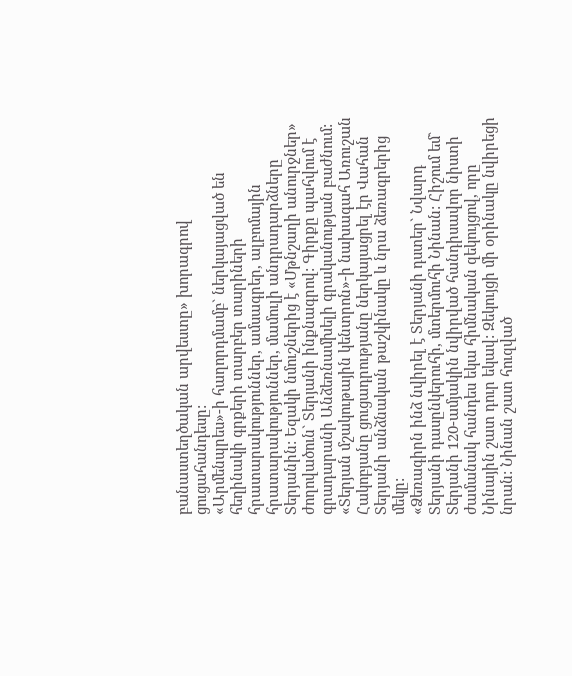բանաստեղծական արվեստը» խորագրով ցուցահանդեսը:
«Արմենպրես»-ի հաղորդմամբ` ներկայացված են հեղինակի գրքերի տարբեր տարիների հրատարակություններ, ամսագրեր, ալբոմային հրատարակություններ, մամուլի անդրադարձները Տերյանին: Եզակի նմուշներից է «Մթնշաղի անուրջներ» ժողովածուն` Տերյանի ինքնագրով: Գիրքը պահվում է գրադարանի Անձեռնամխելի գրականության բաժնում:
«Տերյան մշակութային կենտրոն»-ի նախագահ Առուշան Հակոբյանը ցուցադրությանը ներկայացրել էր Վահան Տերյանի անձնական թաշկինակը և նրա ձեռագրերից մեկը:
«Ձեռագիրն ինձ նվիրել է Տերյանի դստեր` Նվարդ Տերյանի դասընկերուհի, մտերմուհի Նինան: Հիշում եմ` Տերյանի 120-ամյակին նվիրված հանդիսավոր նիստի ժամանակ հանդես եկա հիմնական զեկույցով, որը Նինային շատ դուր եկավ: Զեկույցի մի օրինակը նվիրեցի նրան: Նինան շատ հուզված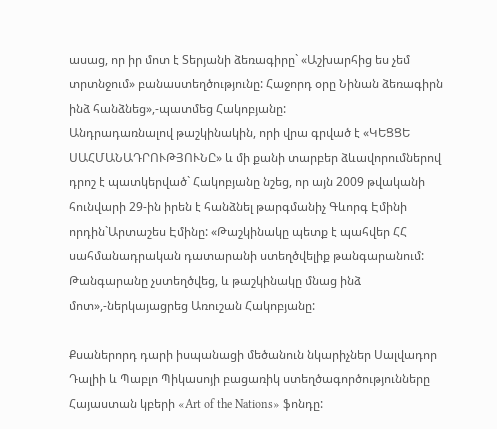ասաց, որ իր մոտ է Տերյանի ձեռագիրը` «Աշխարհից ես չեմ տրտնջում» բանաստեղծությունը: Հաջորդ օրը Նինան ձեռագիրն ինձ հանձնեց»,-պատմեց Հակոբյանը:
Անդրադառնալով թաշկինակին, որի վրա գրված է «ԿԵՑՑԵ ՍԱՀՄԱՆԱԴՐՈՒԹՅՈՒՆԸ» և մի քանի տարբեր ձևավորումներով դրոշ է պատկերված` Հակոբյանը նշեց, որ այն 2009 թվականի հունվարի 29-ին իրեն է հանձնել թարգմանիչ Գևորգ Էմինի որդին`Արտաշես Էմինը: «Թաշկինակը պետք է պահվեր ՀՀ սահմանադրական դատարանի ստեղծվելիք թանգարանում: Թանգարանը չստեղծվեց, և թաշկինակը մնաց ինձ մոտ»,-ներկայացրեց Առուշան Հակոբյանը:

Քսաներորդ դարի իսպանացի մեծանուն նկարիչներ Սալվադոր Դալիի և Պաբլո Պիկասոյի բացառիկ ստեղծագործությունները Հայաստան կբերի «Art of the Nations» ֆոնդը: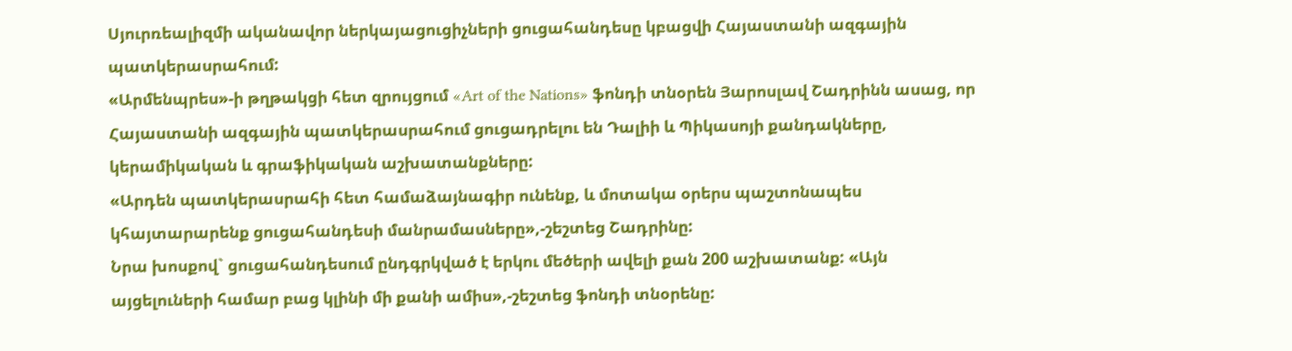Սյուրռեալիզմի ականավոր ներկայացուցիչների ցուցահանդեսը կբացվի Հայաստանի ազգային պատկերասրահում:
«Արմենպրես»-ի թղթակցի հետ զրույցում «Art of the Nations» ֆոնդի տնօրեն Յարոսլավ Շադրինն ասաց, որ Հայաստանի ազգային պատկերասրահում ցուցադրելու են Դալիի և Պիկասոյի քանդակները, կերամիկական և գրաֆիկական աշխատանքները:
«Արդեն պատկերասրահի հետ համաձայնագիր ունենք, և մոտակա օրերս պաշտոնապես կհայտարարենք ցուցահանդեսի մանրամասները»,-շեշտեց Շադրինը:
Նրա խոսքով` ցուցահանդեսում ընդգրկված է երկու մեծերի ավելի քան 200 աշխատանք: «Այն այցելուների համար բաց կլինի մի քանի ամիս»,-շեշտեց ֆոնդի տնօրենը: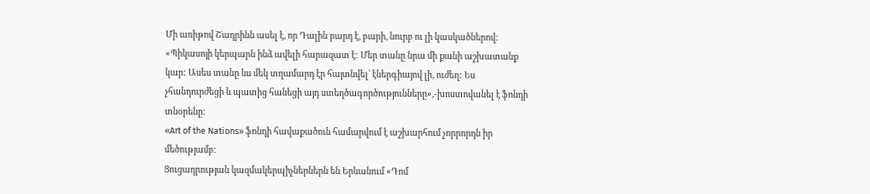Մի առիթով Շադրինն ասել է, որ Դալին բարդ է, բարի, նուրբ ու լի կասկածներով: «Պիկասոյի կերպարն ինձ ավելի հարազատ է: Մեր տանը նրա մի քանի աշխատանք կար: Ասես տանը ևս մեկ տղամարդ էր հայտնվել` էներգիայով լի, ուժեղ: Ես չհանդուրժեցի և պատից հանեցի այդ ստեղծագործությունները»,-խոստովանել է ֆոնդի տնօրենը:
«Art of the Nations» ֆոնդի հավաքածուն համարվում է աշխարհում չորրորդն իր մեծությամբ:
Ցուցադրության կազմակերպիչներներն են Երևանում «Դոմ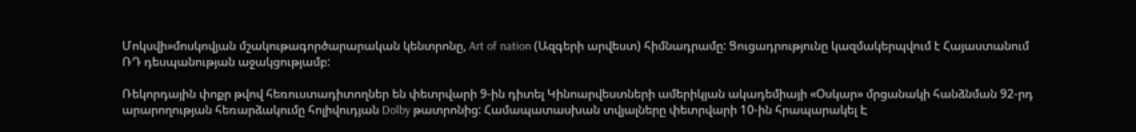Մոկսվի»մոսկովյան մշակութագործարարական կենտրոնը, Art of nation (Ազգերի արվեստ) հիմնադրամը: Ցուցադրությունը կազմակերպվում է Հայաստանում ՌԴ դեսպանության աջակցությամբ:

Ռեկորդային փոքր թվով հեռուստադիտողներ են փետրվարի 9-ին դիտել Կինոարվեստների ամերիկյան ակադեմիայի «Օսկար» մրցանակի հանձնման 92-րդ արարողության հեռարձակումը հոլիվուդյան Dolby թատրոնից: Համապատասխան տվյալները փետրվարի 10-ին հրապարակել Է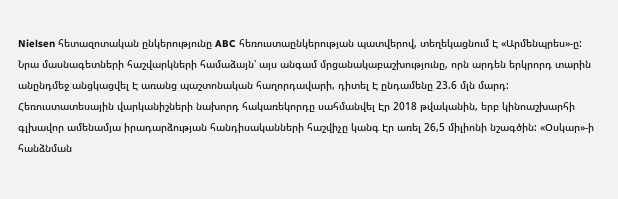Nielsen հետազոտական ընկերությունը ABC հեռուստաընկերության պատվերով, տեղեկացնում Է «Արմենպրես»-ը:
Նրա մասնագետների հաշվարկների համաձայն՝ այս անգամ մրցանակաբաշխությունը, որն արդեն երկրորդ տարին անընդմեջ անցկացվել Է առանց պաշտոնական հաղորդավարի, դիտել Է ընդամենը 23.6 մլն մարդ: Հեռուստատեսային վարկանիշների նախորդ հակառեկորդը սահմանվել Էր 2018 թվականին, երբ կինոաշխարհի գլխավոր ամենամյա իրադարձության հանդիսականների հաշվիչը կանգ Էր առել 26,5 միլիոնի նշագծին: «Օսկար»-ի հանձնման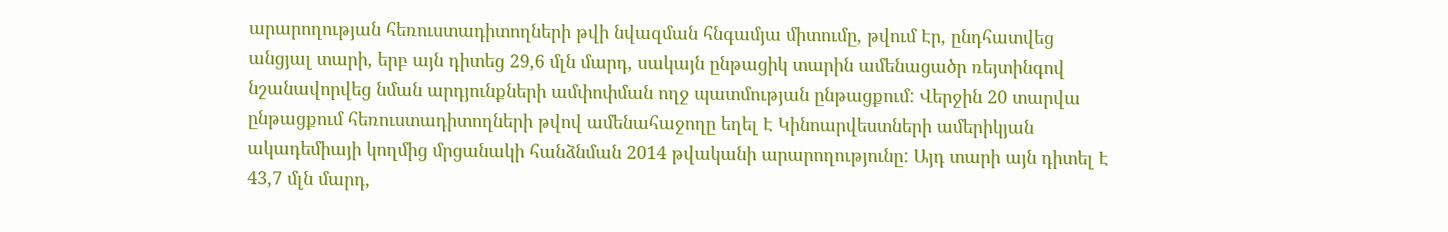արարողության հեռուստադիտողների թվի նվազման հնգամյա միտումը, թվում Էր, ընդհատվեց անցյալ տարի, երբ այն դիտեց 29,6 մլն մարդ, սակայն ընթացիկ տարին ամենացածր ռեյտինգով նշանավորվեց նման արդյունքների ամփոփման ողջ պատմության ընթացքում: Վերջին 20 տարվա ընթացքում հեռուստադիտողների թվով ամենահաջողը եղել Է Կինոարվեստների ամերիկյան ակադեմիայի կողմից մրցանակի հանձնման 2014 թվականի արարողությունը: Այդ տարի այն դիտել Է 43,7 մլն մարդ,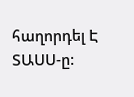հաղորդել Է ՏԱՍՍ-ը: